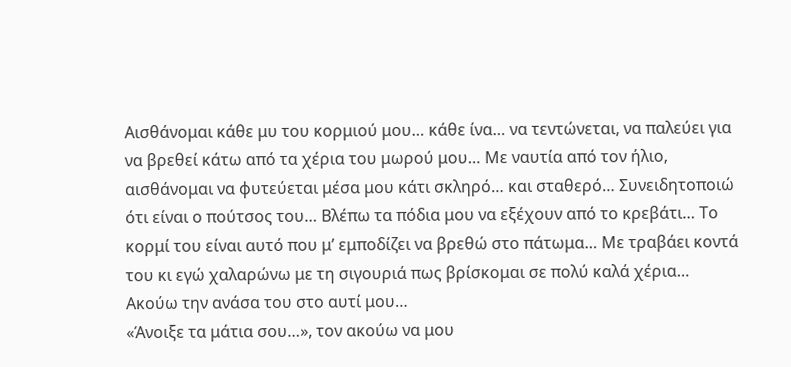Αισθάνομαι κάθε μυ του κορμιού μου… κάθε ίνα… να τεντώνεται, να παλεύει για να βρεθεί κάτω από τα χέρια του μωρού μου… Με ναυτία από τον ήλιο, αισθάνομαι να φυτεύεται μέσα μου κάτι σκληρό… και σταθερό… Συνειδητοποιώ ότι είναι ο πούτσος του… Βλέπω τα πόδια μου να εξέχουν από το κρεβάτι… Το κορμί του είναι αυτό που μ’ εμποδίζει να βρεθώ στο πάτωμα… Με τραβάει κοντά του κι εγώ χαλαρώνω με τη σιγουριά πως βρίσκομαι σε πολύ καλά χέρια… Ακούω την ανάσα του στο αυτί μου…
«Άνοιξε τα μάτια σου…», τον ακούω να μου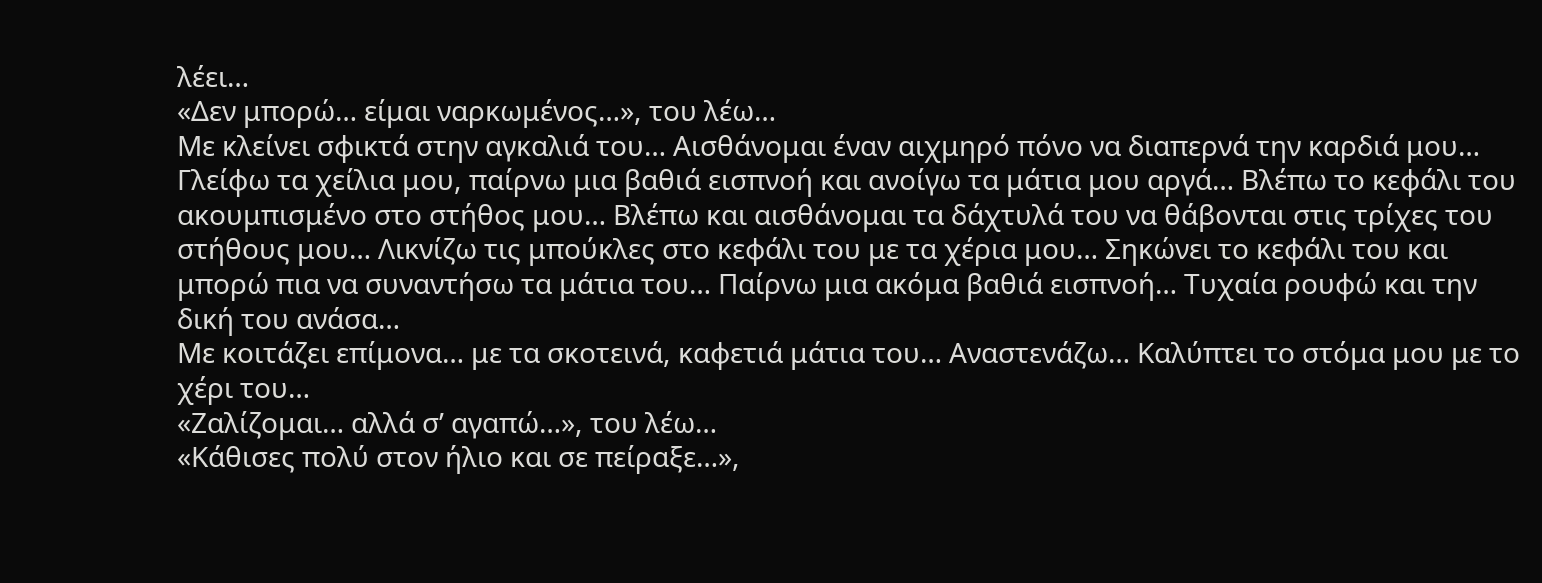λέει…
«Δεν μπορώ… είμαι ναρκωμένος…», του λέω…
Με κλείνει σφικτά στην αγκαλιά του… Αισθάνομαι έναν αιχμηρό πόνο να διαπερνά την καρδιά μου… Γλείφω τα χείλια μου, παίρνω μια βαθιά εισπνοή και ανοίγω τα μάτια μου αργά… Βλέπω το κεφάλι του ακουμπισμένο στο στήθος μου… Βλέπω και αισθάνομαι τα δάχτυλά του να θάβονται στις τρίχες του στήθους μου… Λικνίζω τις μπούκλες στο κεφάλι του με τα χέρια μου… Σηκώνει το κεφάλι του και μπορώ πια να συναντήσω τα μάτια του… Παίρνω μια ακόμα βαθιά εισπνοή… Τυχαία ρουφώ και την δική του ανάσα…
Με κοιτάζει επίμονα… με τα σκοτεινά, καφετιά μάτια του… Αναστενάζω… Καλύπτει το στόμα μου με το χέρι του…
«Ζαλίζομαι… αλλά σ’ αγαπώ…», του λέω…
«Κάθισες πολύ στον ήλιο και σε πείραξε…»,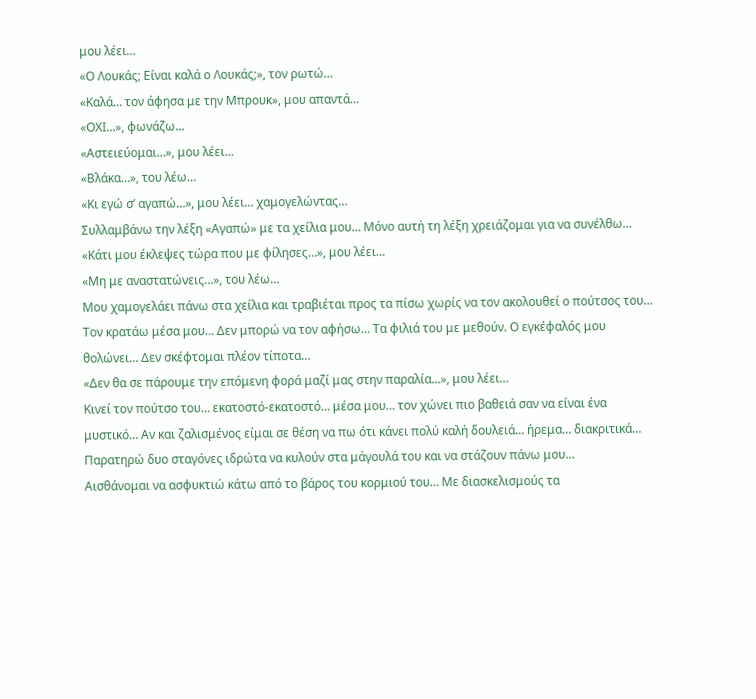μου λέει…
«Ο Λουκάς; Είναι καλά ο Λουκάς;», τον ρωτώ…
«Καλά… τον άφησα με την Μπρουκ», μου απαντά…
«ΟΧΙ…», φωνάζω…
«Αστειεύομαι…», μου λέει…
«Βλάκα…», του λέω…
«Κι εγώ σ’ αγαπώ…», μου λέει… χαμογελώντας…
Συλλαμβάνω την λέξη «Αγαπώ» με τα χείλια μου… Μόνο αυτή τη λέξη χρειάζομαι για να συνέλθω…
«Κάτι μου έκλεψες τώρα που με φίλησες…», μου λέει…
«Μη με αναστατώνεις…», του λέω…
Μου χαμογελάει πάνω στα χείλια και τραβιέται προς τα πίσω χωρίς να τον ακολουθεί ο πούτσος του… Τον κρατάω μέσα μου… Δεν μπορώ να τον αφήσω… Τα φιλιά του με μεθούν. Ο εγκέφαλός μου θολώνει… Δεν σκέφτομαι πλέον τίποτα…
«Δεν θα σε πάρουμε την επόμενη φορά μαζί μας στην παραλία…», μου λέει…
Κινεί τον πούτσο του… εκατοστό-εκατοστό… μέσα μου… τον χώνει πιο βαθειά σαν να είναι ένα μυστικό… Αν και ζαλισμένος είμαι σε θέση να πω ότι κάνει πολύ καλή δουλειά… ήρεμα… διακριτικά… Παρατηρώ δυο σταγόνες ιδρώτα να κυλούν στα μάγουλά του και να στάζουν πάνω μου…
Αισθάνομαι να ασφυκτιώ κάτω από το βάρος του κορμιού του… Με διασκελισμούς τα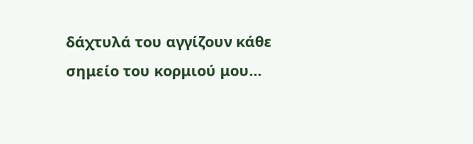δάχτυλά του αγγίζουν κάθε σημείο του κορμιού μου…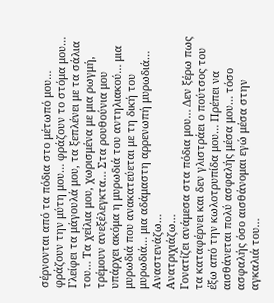σέρνονται από τα πόδια στο μέτωπό μου… φράζουν την μύτη μου… φράζουν το στόμα μου… Γλείφει τα μάγουλά μου, τα ξεπλένει με τα σάλια του… Τα χείλια μου, χωρισμένα με μια ρωγμή, τρέμουν ανεξέλεγκτα… Στα ρουθούνια μου υπάρχει ακόμα η μυρωδιά του αντηλιακού… μια μυρωδιά που ανακατεύεται με τη δική του μυρωδιά… μια αδάμαστη αρρενωπή μυρωδιά…
Αναστενάζω…
Ανατριχιάζω…
Γονατίζει ανάμεσα στα πόδια μου… Δεν ξέρω πως τα καταφέρνει και δεν γλιστράει ο πούτσος του έξω από την κωλοτρυπίδα μου… Πρέπει να αισθάνεται πολύ ασφαλής μέσα μου… τόσο ασφαλής όσο αισθάνομαι εγώ μέσα στην αγκαλιά του…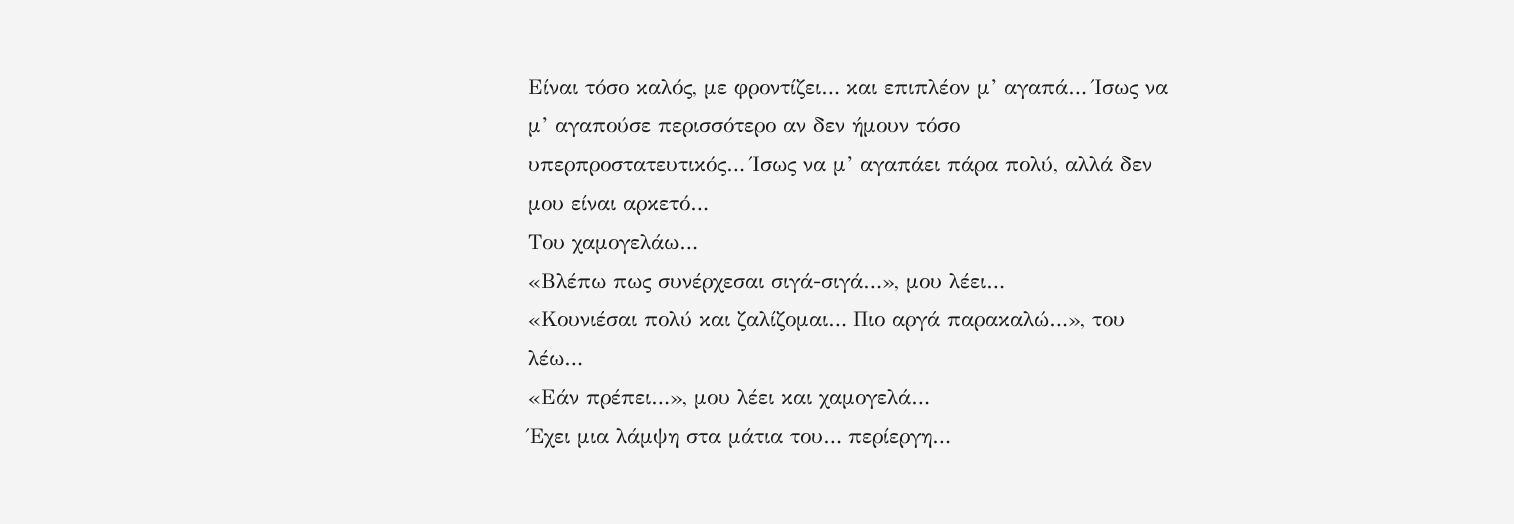Είναι τόσο καλός, με φροντίζει… και επιπλέον μ’ αγαπά… Ίσως να μ’ αγαπούσε περισσότερο αν δεν ήμουν τόσο υπερπροστατευτικός… Ίσως να μ’ αγαπάει πάρα πολύ, αλλά δεν μου είναι αρκετό…
Του χαμογελάω…
«Βλέπω πως συνέρχεσαι σιγά-σιγά…», μου λέει…
«Κουνιέσαι πολύ και ζαλίζομαι… Πιο αργά παρακαλώ…», του λέω…
«Εάν πρέπει…», μου λέει και χαμογελά…
Έχει μια λάμψη στα μάτια του… περίεργη…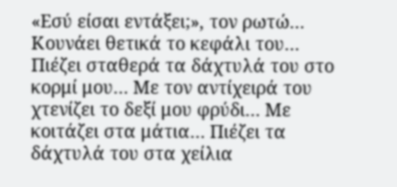«Εσύ είσαι εντάξει;», τον ρωτώ…
Κουνάει θετικά το κεφάλι του…
Πιέζει σταθερά τα δάχτυλά του στο κορμί μου… Με τον αντίχειρά του χτενίζει το δεξί μου φρύδι… Με κοιτάζει στα μάτια… Πιέζει τα δάχτυλά του στα χείλια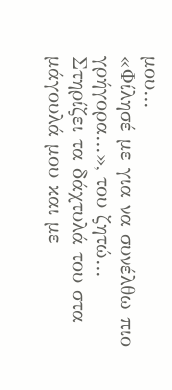μου…
«Φίλησέ με για να συνέλθω πιο γρήγορα…», του ζητώ…
Στηρίζει τα δάχτυλά του στα μάγουλά μου και με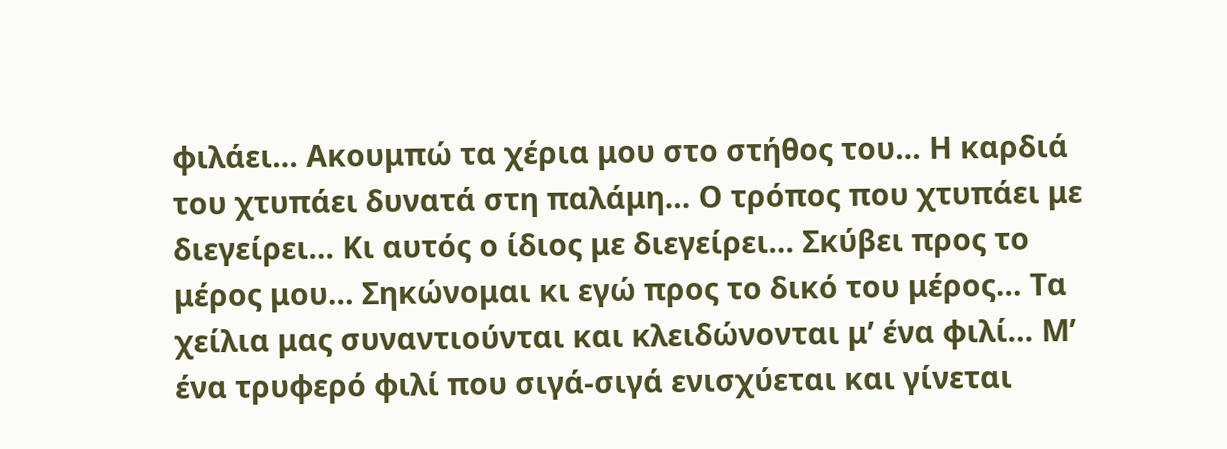φιλάει… Ακουμπώ τα χέρια μου στο στήθος του… Η καρδιά του χτυπάει δυνατά στη παλάμη… Ο τρόπος που χτυπάει με διεγείρει… Κι αυτός ο ίδιος με διεγείρει… Σκύβει προς το μέρος μου… Σηκώνομαι κι εγώ προς το δικό του μέρος… Τα χείλια μας συναντιούνται και κλειδώνονται μ’ ένα φιλί… Μ’ ένα τρυφερό φιλί που σιγά-σιγά ενισχύεται και γίνεται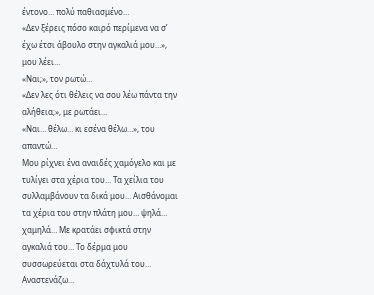έντονο… πολύ παθιασμένο…
«Δεν ξέρεις πόσο καιρό περίμενα να σ’ έχω έτσι άβουλο στην αγκαλιά μου…», μου λέει…
«Ναι;», τον ρωτώ…
«Δεν λες ότι θέλεις να σου λέω πάντα την αλήθεια;», με ρωτάει…
«Ναι… θέλω… κι εσένα θέλω…», του απαντώ…
Μου ρίχνει ένα αναιδές χαμόγελο και με τυλίγει στα χέρια του… Τα χείλια του συλλαμβάνουν τα δικά μου… Αισθάνομαι τα χέρια του στην πλάτη μου… ψηλά… χαμηλά… Με κρατάει σφικτά στην αγκαλιά του… Το δέρμα μου συσσωρεύεται στα δάχτυλά του…
Αναστενάζω…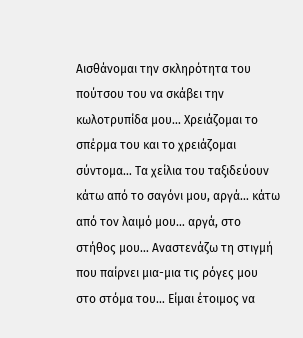Αισθάνομαι την σκληρότητα του πούτσου του να σκάβει την κωλοτρυπίδα μου… Χρειάζομαι το σπέρμα του και το χρειάζομαι σύντομα… Τα χείλια του ταξιδεύουν κάτω από το σαγόνι μου, αργά… κάτω από τον λαιμό μου… αργά, στο στήθος μου… Αναστενάζω τη στιγμή που παίρνει μια-μια τις ρόγες μου στο στόμα του… Είμαι έτοιμος να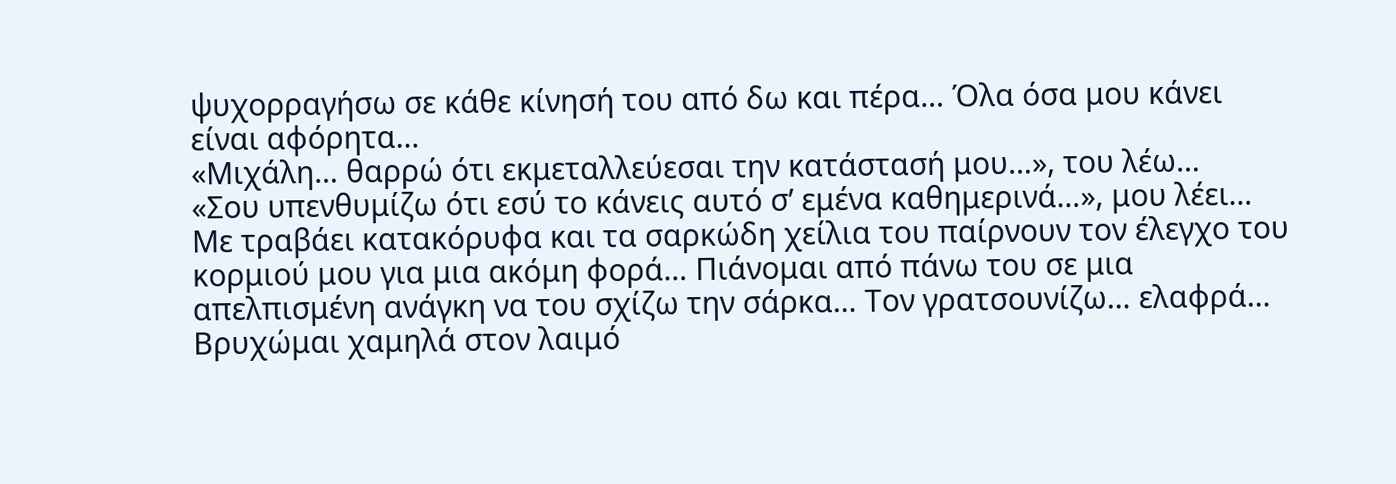ψυχορραγήσω σε κάθε κίνησή του από δω και πέρα… Όλα όσα μου κάνει είναι αφόρητα…
«Μιχάλη… θαρρώ ότι εκμεταλλεύεσαι την κατάστασή μου…», του λέω…
«Σου υπενθυμίζω ότι εσύ το κάνεις αυτό σ’ εμένα καθημερινά…», μου λέει…
Με τραβάει κατακόρυφα και τα σαρκώδη χείλια του παίρνουν τον έλεγχο του κορμιού μου για μια ακόμη φορά… Πιάνομαι από πάνω του σε μια απελπισμένη ανάγκη να του σχίζω την σάρκα… Τον γρατσουνίζω… ελαφρά… Βρυχώμαι χαμηλά στον λαιμό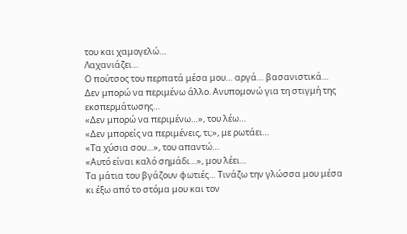του και χαμογελώ…
Λαχανιάζει…
Ο πούτσος του περπατά μέσα μου… αργά… βασανιστικά… Δεν μπορώ να περιμένω άλλο. Ανυπομονώ για τη στιγμή της εκσπερμάτωσης…
«Δεν μπορώ να περιμένω…», του λέω…
«Δεν μπορείς να περιμένεις, τι;», με ρωτάει…
«Τα χύσια σου…», του απαντώ…
«Αυτό είναι καλό σημάδι…», μου λέει…
Τα μάτια του βγάζουν φωτιές… Τινάζω την γλώσσα μου μέσα κι έξω από το στόμα μου και τον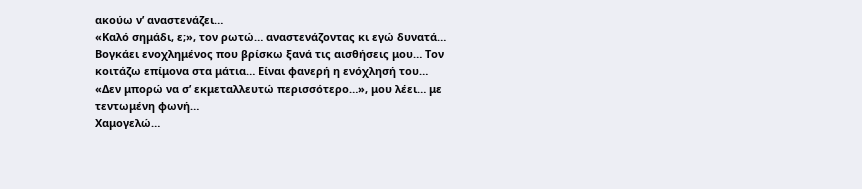ακούω ν’ αναστενάζει…
«Καλό σημάδι, ε;», τον ρωτώ… αναστενάζοντας κι εγώ δυνατά…
Βογκάει ενοχλημένος που βρίσκω ξανά τις αισθήσεις μου… Τον κοιτάζω επίμονα στα μάτια… Είναι φανερή η ενόχλησή του…
«Δεν μπορώ να σ’ εκμεταλλευτώ περισσότερο…», μου λέει… με τεντωμένη φωνή…
Χαμογελώ…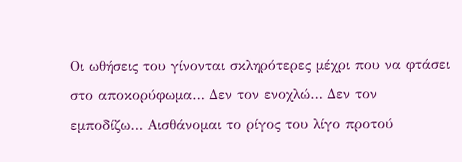Οι ωθήσεις του γίνονται σκληρότερες μέχρι που να φτάσει στο αποκορύφωμα… Δεν τον ενοχλώ… Δεν τον εμποδίζω… Αισθάνομαι το ρίγος του λίγο προτού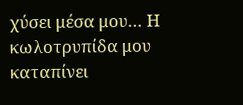χύσει μέσα μου… Η κωλοτρυπίδα μου καταπίνει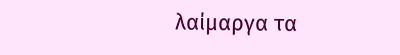λαίμαργα τα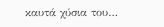καυτά χύσια του…